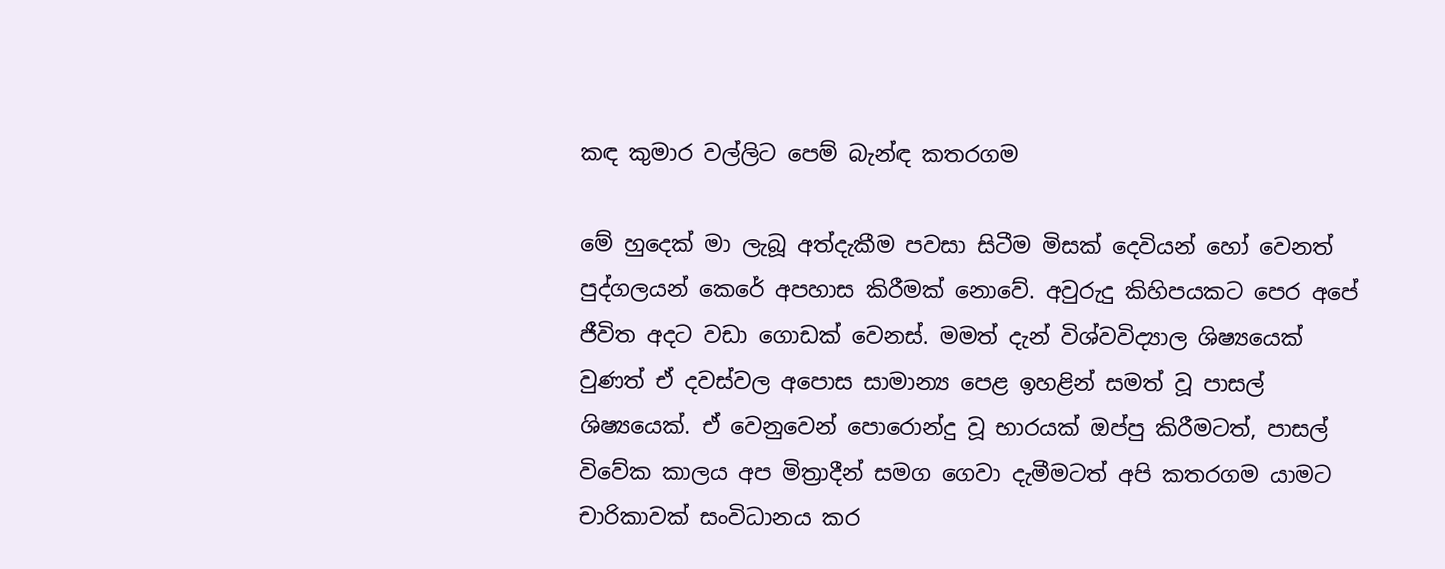කඳ කුමාර වල්ලිට පෙම් බැන්ඳ කතරගම

මේ හුදෙක් මා ලැබූ අත්දැකීම පවසා සිටීම මිසක් දෙවියන් හෝ වෙනත් පුද්ගලයන් කෙරේ අපහාස කිරීමක් නොවේ. අවුරුදු කිහිපයකට පෙර අපේ ජීවිත අදට වඩා ගොඩක් වෙනස්. මමත් දැන් විශ්වවිද්‍යාල ශිෂ්‍යයෙක් වුණත් ඒ දවස්වල අපොස සාමාන්‍ය පෙළ ඉහළින් සමත් වූ පාසල් ශිෂ්‍යයෙක්. ඒ වෙනුවෙන් පොරොන්දු වූ භාරයක් ඔප්පු කිරීමටත්, පාසල් විවේක කාලය අප මිත්‍රාදීන් සමග ගෙවා දැමීමටත් අපි කතරගම යාමට චාරිකාවක් සංවිධානය කර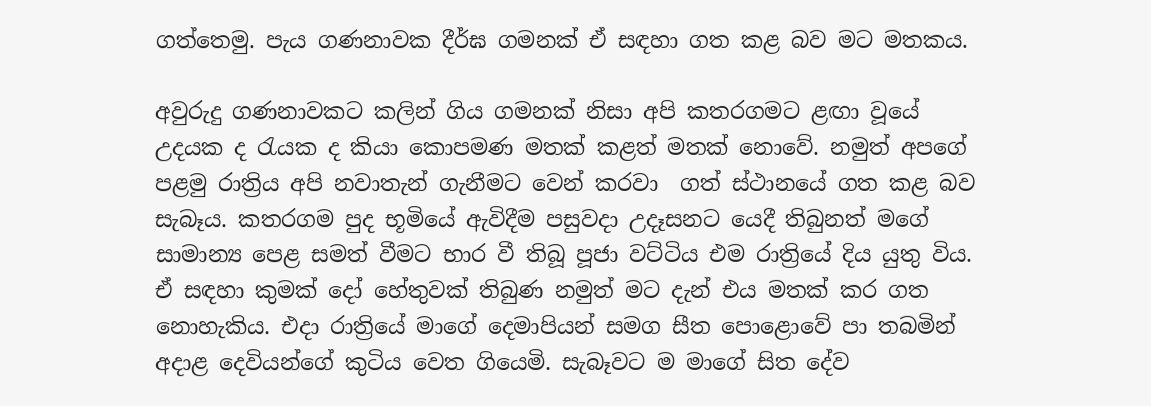ගත්තෙමු. පැය ගණනාවක දීර්ඝ ගමනක් ඒ සඳහා ගත කළ බව මට මතකය.

අවුරුදු ගණනාවකට කලින් ගිය ගමනක් නිසා අපි කතරගමට ළඟා වූයේ උදයක ද රැයක ද කියා කොපමණ මතක් කළත් මතක් නොවේ. නමුත් අපගේ පළමු රාත්‍රිය අපි නවාතැන් ගැනීමට වෙන් කරවා  ගත් ස්ථානයේ ගත කළ බව සැබෑය. කතරගම පුද භූමියේ ඇවිදීම පසුවදා උදෑසනට යෙදී තිබුනත් මගේ සාමාන්‍ය පෙළ සමත් වීමට භාර වී තිබූ පූජා වට්ටිය එම රාත්‍රියේ දිය යුතු විය. ඒ සඳහා කුමක් දෝ හේතුවක් තිබුණ නමුත් මට දැන් එය මතක් කර ගත නොහැකිය. එදා රාත්‍රියේ මාගේ දෙමාපියන් සමග සීත පොළොවේ පා තබමින් අදාළ දෙවියන්ගේ කුටිය වෙත ගියෙමි. සැබෑවට ම මාගේ සිත දේව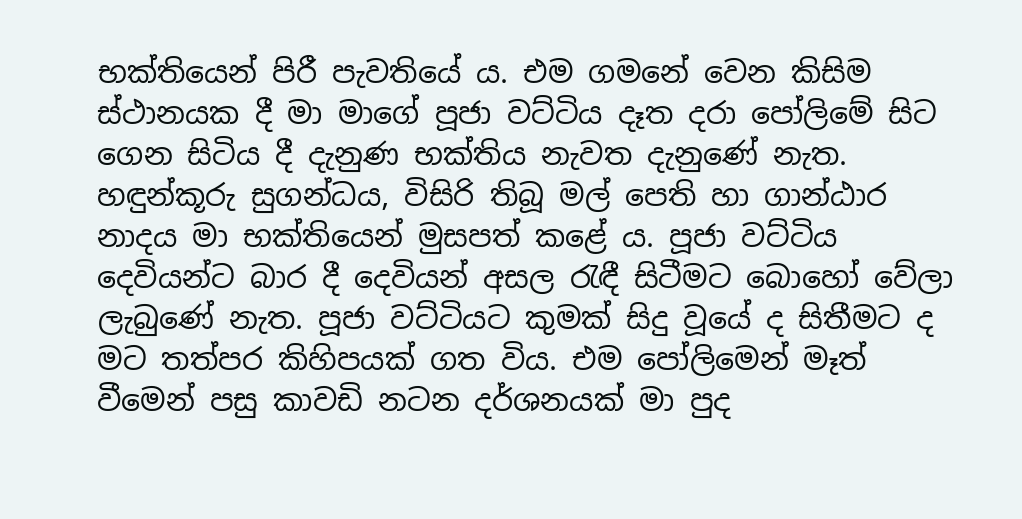භක්තියෙන් පිරී පැවතියේ ය. එම ගමනේ වෙන කිසිම ස්ථානයක දී මා මාගේ පූජා වට්ටිය දෑත දරා පෝලිමේ සිට ගෙන සිටිය දී දැනුණ භක්තිය නැවත දැනුණේ නැත. හඳුන්කූරු සුගන්ධය, විසිරි තිබූ මල් පෙති හා ගාන්ඨාර නාදය මා භක්තියෙන් මුසපත් කළේ ය. පූජා වට්ටිය දෙවියන්ට බාර දී දෙවියන් අසල රැඳී සිටීමට බොහෝ වේලා ලැබුණේ නැත. පූජා වට්ටියට කුමක් සිදු වූයේ ද සිතීමට ද මට තත්පර කිහිපයක් ගත විය. එම පෝලිමෙන් මෑත් වීමෙන් පසු කාවඩි නටන දර්ශනයක් මා පුද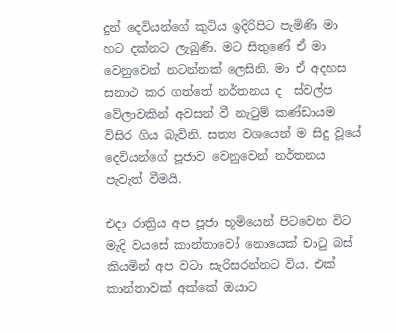දුන් දෙවියන්ගේ කුටිය ඉදිරිපිට පැමිණි මා හට දක්නට ලැබුණි. මට සිතුණේ ඒ මා වෙනුවෙන් නටන්නක් ලෙසිනි. මා ඒ අදහස සනාථ කර ගත්තේ නර්තනය ද  ස්වල්ප වේලාවකින් අවසන් වී නැටුම් කණ්ඩායම විසිර ගිය බැවිනි. සත්‍ය වශයෙන් ම සිදු වූයේ දෙවියන්ගේ පූජාව වෙනුවෙන් නර්තනය පැවැත් වීමයි.

එදා රාත්‍රිය අප පූජා භූමියෙන් පිටවෙන විට මැදි වයසේ කාන්තාවෝ නොයෙක් චාටු බස් කියමින් අප වටා සැරිසරන්නට විය. එක් කාන්තාවක් අක්කේ ඔයාට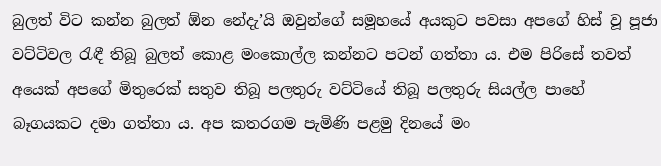බුලත් විට කන්න බුලත් ඕන නේදැ’යි ඔවුන්ගේ සමූහයේ අයකුට පවසා අපගේ හිස් වූ පූජා වට්ටිවල රැඳී තිබූ බුලත් කොළ මංකොල්ල කන්නට පටන් ගත්තා ය. එම පිරිසේ තවත් අයෙක් අපගේ මිතුරෙක් සතුව තිබූ පලතුරු වට්ටියේ තිබූ පලතුරු සියල්ල පාහේ බෑගයකට දමා ගත්තා ය. අප කතරගම පැමිණි පළමු දිනයේ මං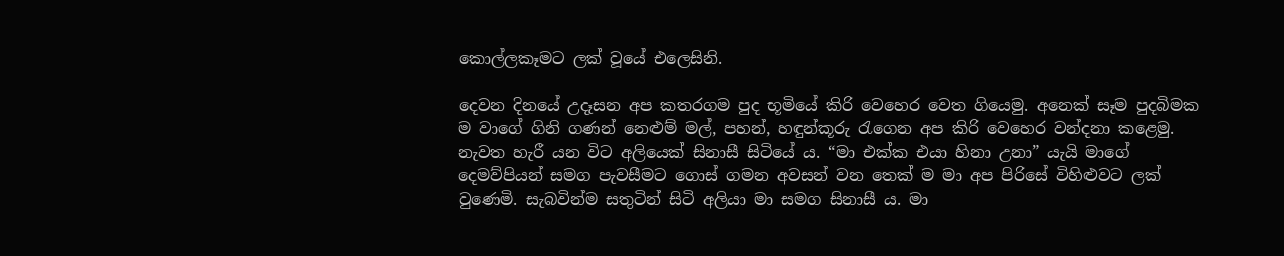කොල්ලකෑමට ලක් වූයේ එලෙසිනි.

දෙවන දිනයේ උදෑසන අප කතරගම පුද භූමියේ කිරි වෙහෙර වෙත ගියෙමු. අනෙක් සෑම පුදබිමක ම වාගේ ගිනි ගණන් නෙළුම් මල්, පහන්, හඳුන්කූරු රැගෙන අප කිරි වෙහෙර වන්දනා කළෙමු. නැවත හැරී යන විට අලියෙක් සිනාසී සිටියේ ය. “මා එක්ක එයා හිනා උනා” යැයි මාගේ දෙමව්පියන් සමග පැවසීමට ගොස් ගමන අවසන් වන තෙක් ම මා අප පිරිසේ විහිළුවට ලක් වුණෙමි. සැබවින්ම සතුටින් සිටි අලියා මා සමග සිනාසී ය. මා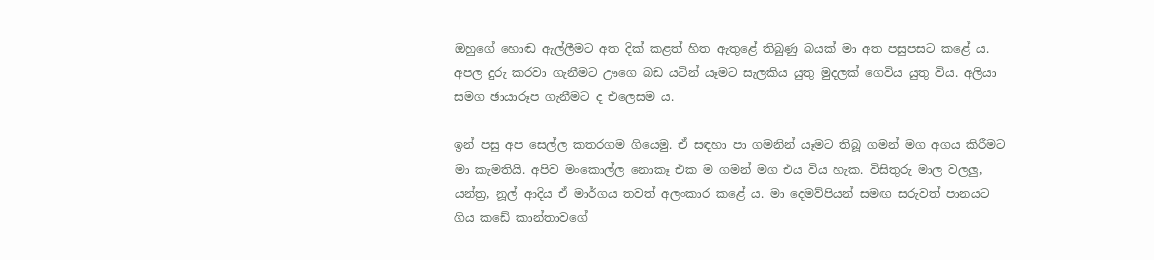ඔහුගේ හොඬ ඇල්ලීමට අත දික් කළත් හිත ඇතුළේ තිබුණු බයක් මා අත පසුපසට කළේ ය. අපල දුරු කරවා ගැනීමට ඌගෙ බඩ යටින් යෑමට සැලකිය යුතු මුදලක් ගෙවිය යුතු විය. අලියා සමග ඡායාරූප ගැනීමට ද එලෙසම ය.

ඉන් පසු අප සෙල්ල කතරගම ගියෙමු. ඒ සඳහා පා ගමනින් යෑමට තිබූ ගමන් මග අගය කිරීමට මා කැමතියි. අපිව මංකොල්ල නොකෑ එක ම ගමන් මග එය විය හැක. විසිතුරු මාල වලලු, යන්ත්‍ර, නූල් ආදිය ඒ මාර්ගය තවත් අලංකාර කළේ ය. මා දෙමව්පියන් සමඟ සරුවත් පානයට ගිය කඩේ කාන්තාවගේ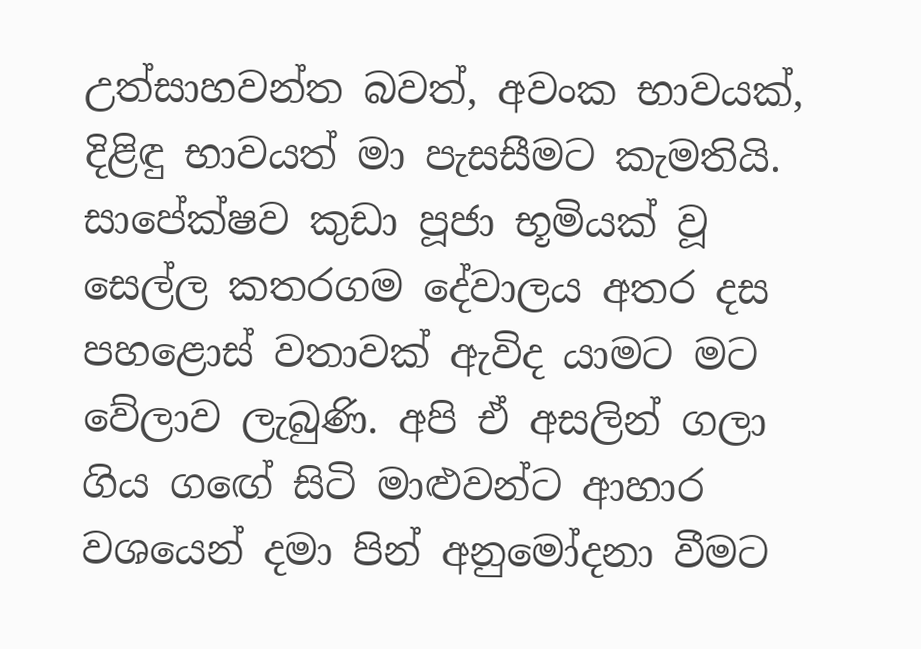උත්සාහවන්ත බවත්, අවංක භාවයක්, දිළිඳු භාවයත් මා පැසසීමට කැමතියි. සාපේක්ෂව කුඩා පූජා භූමියක් වූ සෙල්ල කතරගම දේවාලය අතර දස පහළොස් වතාවක් ඇවිද යාමට මට වේලාව ලැබුණි. අපි ඒ අසලින් ගලා ගිය ගඟේ සිටි මාළුවන්ට ආහාර වශයෙන් දමා පින් අනුමෝදනා වීමට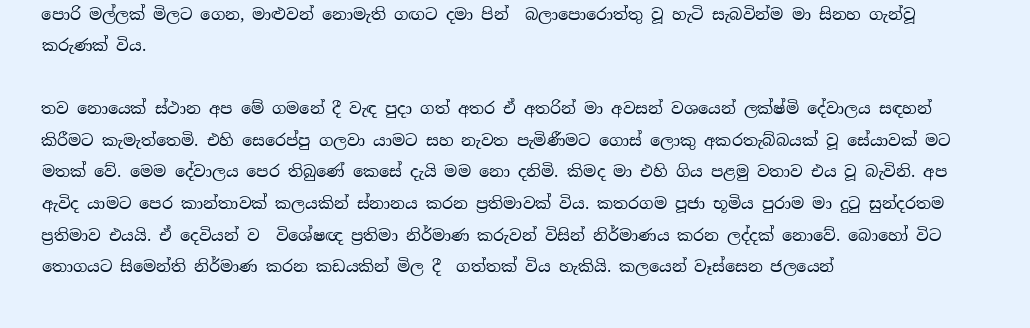පොරි මල්ලක් මිලට ගෙන, මාළුවන් නොමැති ගඟට දමා පින්  බලාපොරොත්තු වූ හැටි සැබවින්ම මා සිනහ ගැන්වූ කරුණක් විය.

තව නොයෙක් ස්ථාන අප මේ ගමනේ දී වැඳ පුදා ගත් අතර ඒ අතරින් මා අවසන් වශයෙන් ලක්ෂ්මි දේවාලය සඳහන් කිරීමට කැමැත්තෙමි. එහි සෙරෙප්පු ගලවා යාමට සහ නැවත පැමිණීමට ගොස් ලොකු අකරතැබ්බයක් වූ සේයාවක් මට මතක් වේ. මෙම දේවාලය පෙර තිබුණේ කෙසේ දැයි මම නො දනිමි. කිමද මා එහි ගිය පළමු වතාව එය වූ බැවිනි. අප ඇවිද යාමට පෙර කාන්තාවක් කලයකින් ස්නානය කරන ප්‍රතිමාවක් විය. කතරගම පූජා භූමිය පුරාම මා දුටු සුන්දරතම ප්‍රතිමාව එයයි. ඒ දෙවියන් ව  විශේෂඥ ප්‍රතිමා නිර්මාණ කරුවන් විසින් නිර්මාණය කරන ලද්දක් නොවේ. බොහෝ විට තොගයට සිමෙන්ති නිර්මාණ කරන කඩයකින් මිල දී  ගත්තක් විය හැකියි. කලයෙන් වෑස්සෙන ජලයෙන්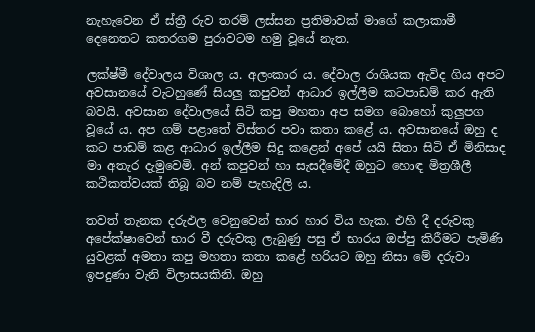නැහැවෙන ඒ ස්ත්‍රී රුව තරම් ලස්සන ප්‍රතිමාවක් මාගේ කලාකාමී දෙනෙතට කතරගම පුරාවටම හමු වූයේ නැත.

ලක්ෂ්මී දේවාලය විශාල ය. අලංකාර ය. දේවාල රාශියක ඇවිද ගිය අපට අවසානයේ වැටහුණේ සියලු කපුවන් ආධාර ඉල්ලීම කටපාඩම් කර ඇති බවයි. අවසාන දේවාලයේ සිටි කපු මහතා අප සමග බොහෝ කුලුපග වූයේ ය. අප ගම් පළාතේ විස්තර පවා කතා කළේ ය. අවසානයේ ඔහු ද කට පාඩම් කළ ආධාර ඉල්ලීම සිදු කළෙන් අපේ යයි සිතා සිටි ඒ මිනිසාද මා අතැර දැමුවෙමි. අන් කපුවන් හා සැසදීමේදී ඔහුට හොඳ මිත්‍රශීලී  කථිකත්වයක් තිබූ බව නම් පැහැදිලි ය.

තවත් තැනක දරුඵල වෙනුවෙන් භාර හාර විය හැක. එහි දී දරුවකු අපේක්ෂාවෙන් භාර වී දරුවකු ලැබුණු පසු ඒ භාරය ඔප්පු කිරීමට පැමිණි යුවළක් අමතා කපු මහතා කතා කළේ හරියට ඔහු නිසා මේ දරුවා ඉපදුණා වැනි විලාසයකිනි. ඔහු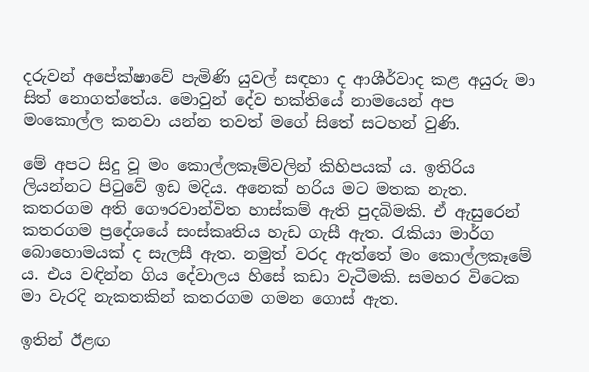දරුවන් අපේක්ෂාවේ පැමිණි යුවල් සඳහා ද ආශීර්වාද කළ අයුරු මා සිත් නොගත්තේය. මොවුන් දේව භක්තියේ නාමයෙන් අප මංකොල්ල කනවා යන්න තවත් මගේ සිතේ සටහන් වුණි.

මේ අපට සිදු වූ මං කොල්ලකෑම්වලින් කිහිපයක් ය. ඉතිරිය ලියන්නට පිටුවේ ඉඩ මදිය. අනෙක් හරිය මට මතක නැත. කතරගම අති ගෞරවාන්විත හාස්කම් ඇති පුදබිමකි. ඒ ඇසුරෙන් කතරගම ප්‍රදේශයේ සංස්කෘතිය හැඩ ගැසී ඇත. රැකියා මාර්ග බොහොමයක් ද සැලසී ඇත. නමුත් වරද ඇත්තේ මං කොල්ලකෑමේ ය. එය වඳින්න ගිය දේවාලය හිසේ කඩා වැටීමකි. සමහර විටෙක මා වැරදි නැකතකින් කතරගම ගමන ගොස් ඇත.

ඉතින් ඊළඟ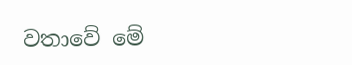වතාවේ මේ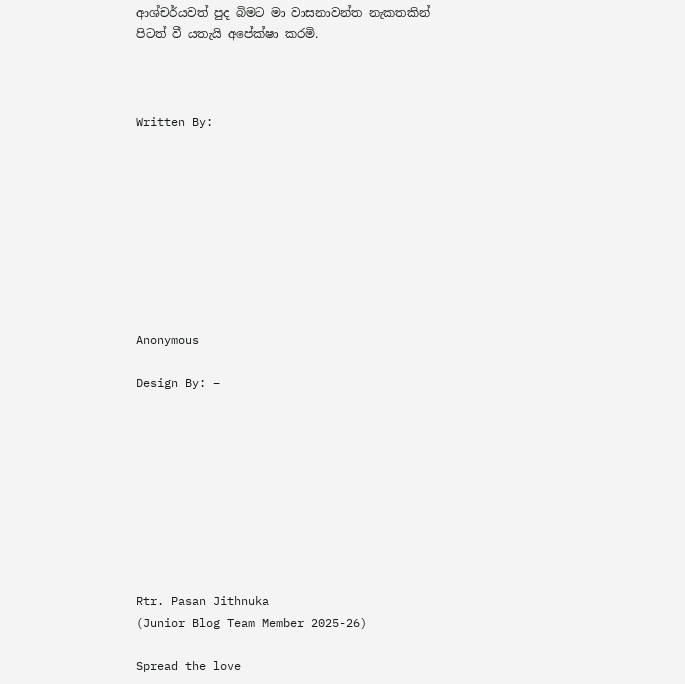ආශ්චර්යවත් පුද බිමට මා වාසනාවන්ත නැකතකින් පිටත් වී යතැයි අපේක්ෂා කරමි.



Written By:









Anonymous

Design By: –









Rtr. Pasan Jithnuka
(Junior Blog Team Member 2025-26)

Spread the love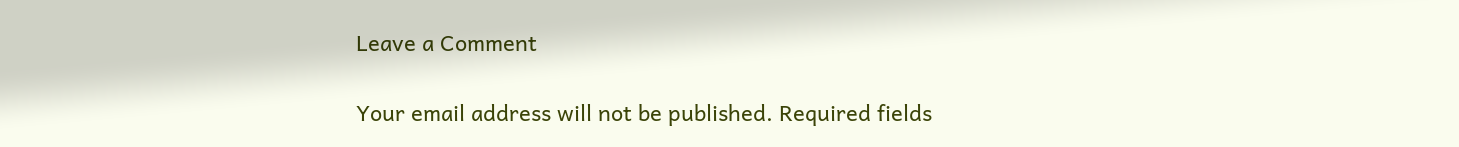Leave a Comment

Your email address will not be published. Required fields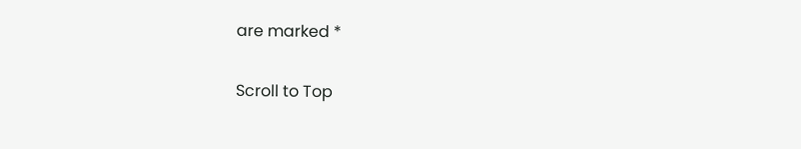are marked *

Scroll to Top